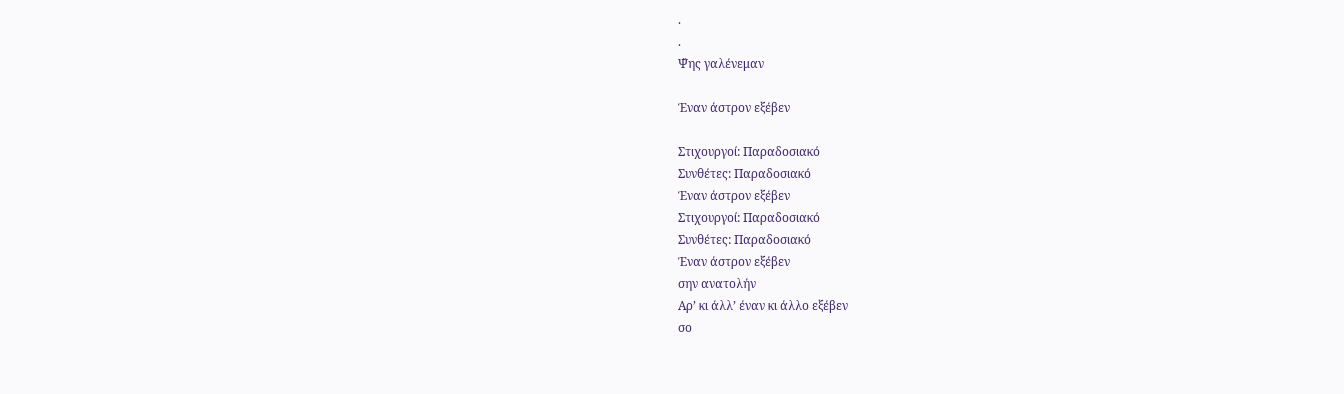.
.
Ψ̌ης γαλένεμαν

Έναν άστρον εξέβεν

Στιχουργοί: Παραδοσιακό
Συνθέτες: Παραδοσιακό
Έναν άστρον εξέβεν
Στιχουργοί: Παραδοσιακό
Συνθέτες: Παραδοσιακό
Έναν άστρον εξέβεν
σην ανατολήν
Αρ’ κι άλλ’ έναν κι άλλο εξέβεν
σο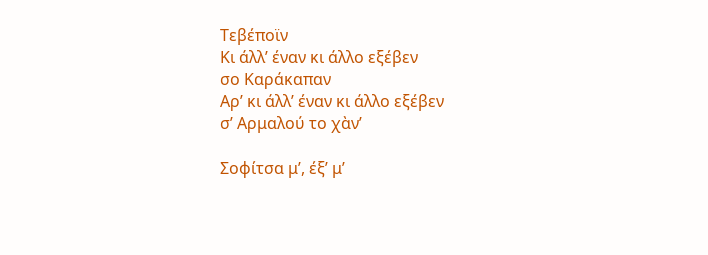Τεβέποϊν
Κι άλλ’ έναν κι άλλο εξέβεν
σο Καράκαπαν
Αρ’ κι άλλ’ έναν κι άλλο εξέβεν
σ’ Αρμαλού το χὰν’

Σοφίτσα μ’, έξ’ μ’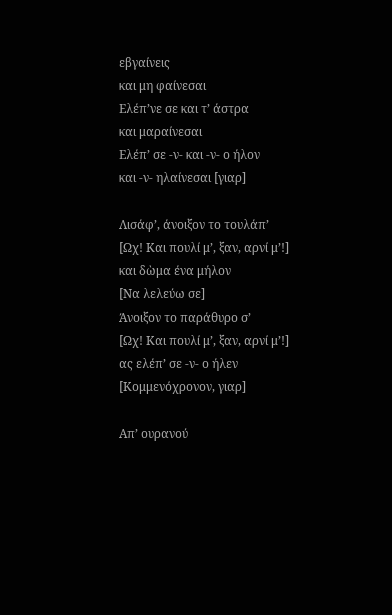εβγαίνεις
και μη φαίνεσαι
Ελέπ’νε σε και τ’ άστρα
και μαραίνεσαι
Ελέπ’ σε -ν- και -ν- ο ήλον
και -ν- ηλαίνεσαι [γιαρ]

Λισάφ’, άνοιξον το τουλάπ’
[Ωχ! Και πουλί μ’, ξαν, αρνί μ’!]
και δὼμα ένα μήλον
[Να λελεύω σε]
Άνοιξον το παράθυρο σ’
[Ωχ! Και πουλί μ’, ξαν, αρνί μ’!]
ας ελέπ’ σε -ν- ο ήλεν
[Κομμενόχρονον, γιαρ]

Απ’ ουρανού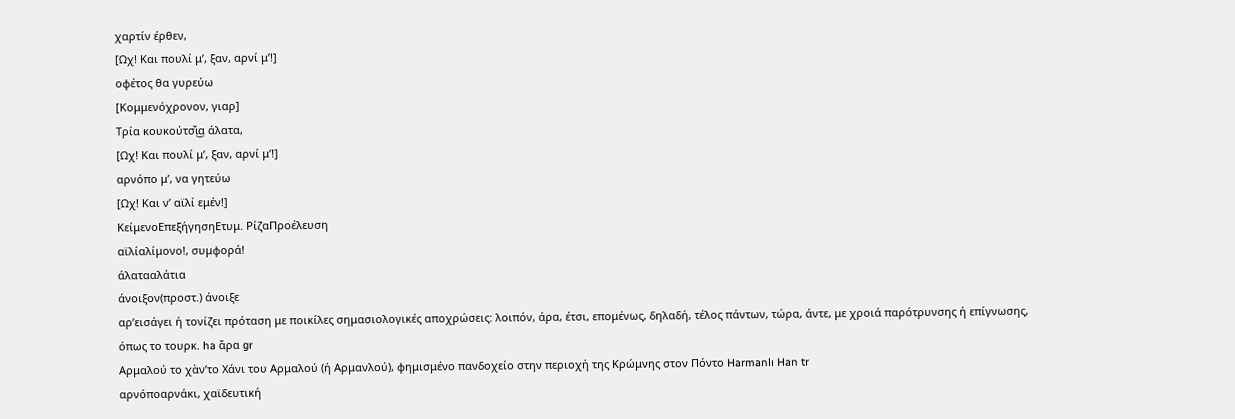χαρτίν έρθεν,
[Ωχ! Και πουλί μ’, ξαν, αρνί μ’!]
οφέτος θα γυρεύω
[Κομμενόχρονον, γιαρ]
Τρία κουκούτσ̌ι͜α άλατα,
[Ωχ! Και πουλί μ’, ξαν, αρνί μ’!]
αρνόπο μ’, να γητεύω
[Ωχ! Και ν’ αϊλί εμέν!]
ΚείμενοΕπεξήγησηΕτυμ. ΡίζαΠροέλευση
αϊλίαλίμονο!, συμφορά!
άλατααλάτια
άνοιξον(προστ.) άνοιξε
αρ’εισάγει ή τονίζει πρόταση με ποικίλες σημασιολογικές αποχρώσεις: λοιπόν, άρα, έτσι, επομένως, δηλαδή, τέλος πάντων, τώρα, άντε, με χροιά παρότρυνσης ή επίγνωσης, όπως το τουρκ. ha ἄρα gr
Αρμαλού το χὰν’το Χάνι του Αρμαλού (ή Αρμανλού), φημισμένο πανδοχείο στην περιοχή της Κρώμνης στον Πόντο Harmanlı Han tr
αρνόποαρνάκι, χαϊδευτική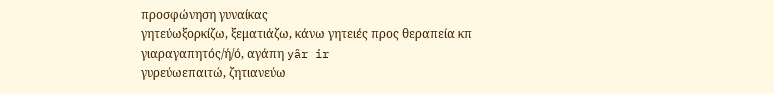προσφώνηση γυναίκας
γητεύωξορκίζω, ξεματιάζω, κάνω γητειές προς θεραπεία κπ
γιαραγαπητός/ή/ό, αγάπη yâr ir
γυρεύωεπαιτώ, ζητιανεύω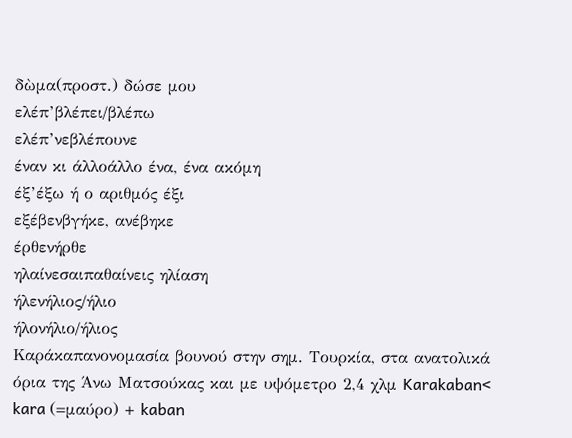δὼμα(προστ.) δώσε μου
ελέπ’βλέπει/βλέπω
ελέπ’νεβλέπουνε
έναν κι άλλοάλλο ένα, ένα ακόμη
έξ’έξω ή ο αριθμός έξι
εξέβενβγήκε, ανέβηκε
έρθενήρθε
ηλαίνεσαιπαθαίνεις ηλίαση
ήλενήλιος/ήλιο
ήλονήλιο/ήλιος
Καράκαπανονομασία βουνού στην σημ. Τουρκία, στα ανατολικά όρια της Άνω Ματσούκας και με υψόμετρο 2,4 χλμ Karakaban< kara (=μαύρο) + kaban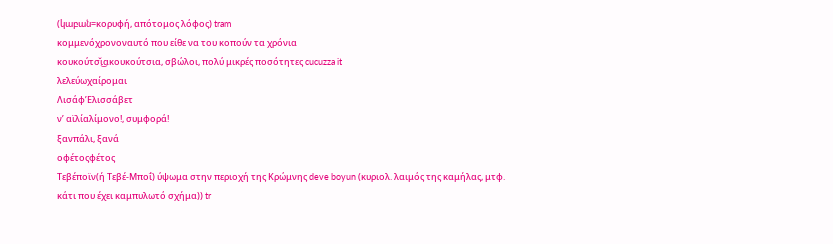(կաբան=κορυφή, απότομος λόφος) tram
κομμενόχρονοναυτό που είθε να του κοπούν τα χρόνια
κουκούτσ̌ι͜ακουκούτσια, σβώλοι, πολύ μικρές ποσότητες cucuzza it
λελεύωχαίρομαι
Λισάφ’Ελισσάβετ
ν’ αϊλίαλίμονο!, συμφορά!
ξανπάλι, ξανά
οφέτοςφέτος
Τεβέποϊν(ή Τεβέ-Μποΐ) ύψωμα στην περιοχή της Κρώμνης deve boyun (κυριολ. λαιμός της καμήλας, μτφ. κάτι που έχει καμπυλωτό σχήμα)) tr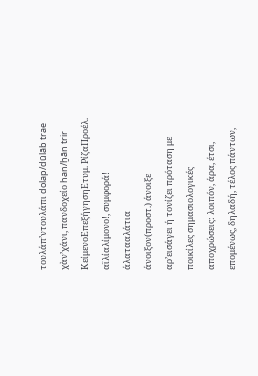τουλάπ’ντουλάπι dolap/dūlāb trae
χὰν’χάνι, πανδοχείο han/ḫān trir
ΚείμενοΕπεξήγησηΕτυμ. ΡίζαΠροέλ.
αϊλίαλίμονο!, συμφορά!
άλατααλάτια
άνοιξον(προστ.) άνοιξε
αρ’εισάγει ή τονίζει πρόταση με ποικίλες σημασιολογικές αποχρώσεις: λοιπόν, άρα, έτσι, επομένως, δηλαδή, τέλος πάντων,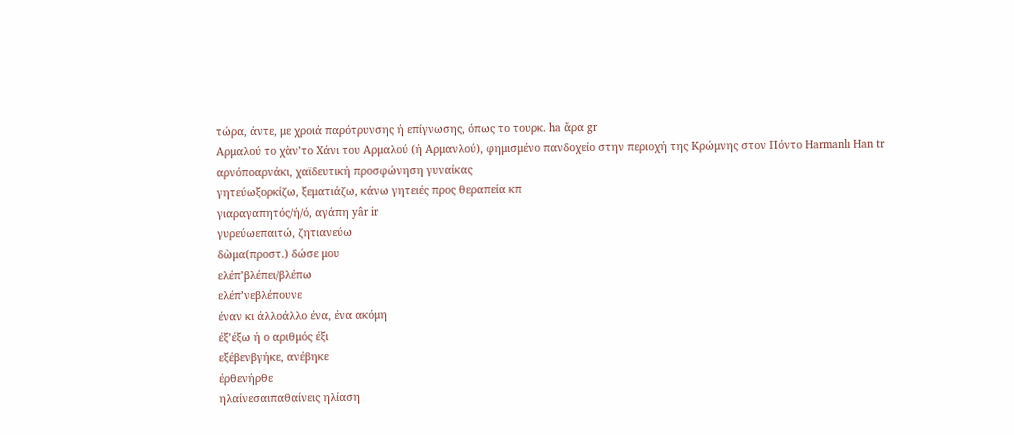τώρα, άντε, με χροιά παρότρυνσης ή επίγνωσης, όπως το τουρκ. ha ἄρα gr
Αρμαλού το χὰν’το Χάνι του Αρμαλού (ή Αρμανλού), φημισμένο πανδοχείο στην περιοχή της Κρώμνης στον Πόντο Harmanlı Han tr
αρνόποαρνάκι, χαϊδευτική προσφώνηση γυναίκας
γητεύωξορκίζω, ξεματιάζω, κάνω γητειές προς θεραπεία κπ
γιαραγαπητός/ή/ό, αγάπη yâr ir
γυρεύωεπαιτώ, ζητιανεύω
δὼμα(προστ.) δώσε μου
ελέπ’βλέπει/βλέπω
ελέπ’νεβλέπουνε
έναν κι άλλοάλλο ένα, ένα ακόμη
έξ’έξω ή ο αριθμός έξι
εξέβενβγήκε, ανέβηκε
έρθενήρθε
ηλαίνεσαιπαθαίνεις ηλίαση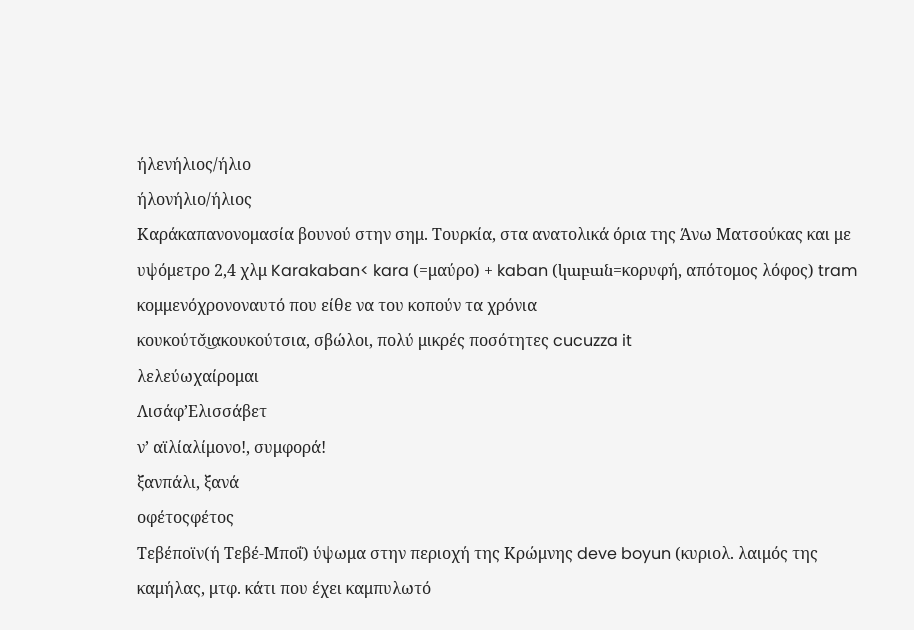ήλενήλιος/ήλιο
ήλονήλιο/ήλιος
Καράκαπανονομασία βουνού στην σημ. Τουρκία, στα ανατολικά όρια της Άνω Ματσούκας και με υψόμετρο 2,4 χλμ Karakaban< kara (=μαύρο) + kaban (կաբան=κορυφή, απότομος λόφος) tram
κομμενόχρονοναυτό που είθε να του κοπούν τα χρόνια
κουκούτσ̌ι͜ακουκούτσια, σβώλοι, πολύ μικρές ποσότητες cucuzza it
λελεύωχαίρομαι
Λισάφ’Ελισσάβετ
ν’ αϊλίαλίμονο!, συμφορά!
ξανπάλι, ξανά
οφέτοςφέτος
Τεβέποϊν(ή Τεβέ-Μποΐ) ύψωμα στην περιοχή της Κρώμνης deve boyun (κυριολ. λαιμός της καμήλας, μτφ. κάτι που έχει καμπυλωτό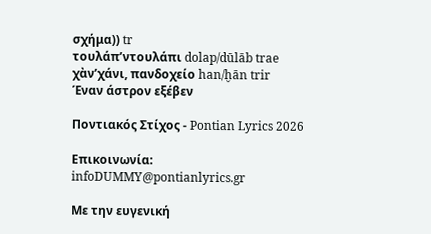σχήμα)) tr
τουλάπ’ντουλάπι dolap/dūlāb trae
χὰν’χάνι, πανδοχείο han/ḫān trir
Έναν άστρον εξέβεν

Ποντιακός Στίχος - Pontian Lyrics 2026

Επικοινωνία: infoDUMMY@pontianlyrics.gr

Με την ευγενική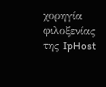χορηγία φιλοξενίας της IpHost